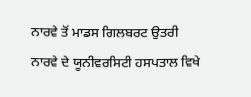ਨਾਰਵੇ ਤੋਂ ਮਾਡਸ ਗਿਲਬਰਟ ਉਤਰੀ ਨਾਰਵੇ ਦੇ ਯੂਨੀਵਰਸਿਟੀ ਹਸਪਤਾਲ ਵਿਖੇ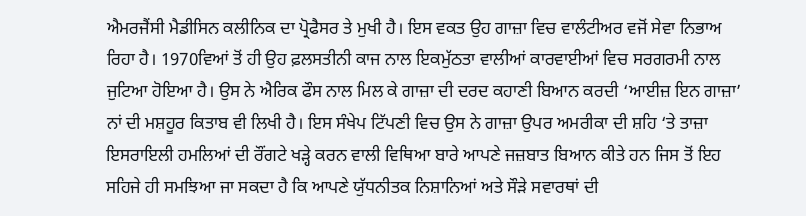ਐਮਰਜੈਂਸੀ ਮੈਡੀਸਿਨ ਕਲੀਨਿਕ ਦਾ ਪ੍ਰੋਫੈਸਰ ਤੇ ਮੁਖੀ ਹੈ। ਇਸ ਵਕਤ ਉਹ ਗਾਜ਼ਾ ਵਿਚ ਵਾਲੰਟੀਅਰ ਵਜੋਂ ਸੇਵਾ ਨਿਭਾਅ ਰਿਹਾ ਹੈ। 1970ਵਿਆਂ ਤੋਂ ਹੀ ਉਹ ਫ਼ਲਸਤੀਨੀ ਕਾਜ ਨਾਲ ਇਕਮੁੱਠਤਾ ਵਾਲੀਆਂ ਕਾਰਵਾਈਆਂ ਵਿਚ ਸਰਗਰਮੀ ਨਾਲ ਜੁਟਿਆ ਹੋਇਆ ਹੈ। ਉਸ ਨੇ ਐਰਿਕ ਫੌਸ ਨਾਲ ਮਿਲ ਕੇ ਗਾਜ਼ਾ ਦੀ ਦਰਦ ਕਹਾਣੀ ਬਿਆਨ ਕਰਦੀ ‘ਆਈਜ਼ ਇਨ ਗਾਜ਼ਾ’ ਨਾਂ ਦੀ ਮਸ਼ਹੂਰ ਕਿਤਾਬ ਵੀ ਲਿਖੀ ਹੈ। ਇਸ ਸੰਖੇਪ ਟਿੱਪਣੀ ਵਿਚ ਉਸ ਨੇ ਗਾਜ਼ਾ ਉਪਰ ਅਮਰੀਕਾ ਦੀ ਸ਼ਹਿ ‘ਤੇ ਤਾਜ਼ਾ ਇਸਰਾਇਲੀ ਹਮਲਿਆਂ ਦੀ ਰੌਂਗਟੇ ਖੜ੍ਹੇ ਕਰਨ ਵਾਲੀ ਵਿਥਿਆ ਬਾਰੇ ਆਪਣੇ ਜਜ਼ਬਾਤ ਬਿਆਨ ਕੀਤੇ ਹਨ ਜਿਸ ਤੋਂ ਇਹ ਸਹਿਜੇ ਹੀ ਸਮਝਿਆ ਜਾ ਸਕਦਾ ਹੈ ਕਿ ਆਪਣੇ ਯੁੱਧਨੀਤਕ ਨਿਸ਼ਾਨਿਆਂ ਅਤੇ ਸੌੜੇ ਸਵਾਰਥਾਂ ਦੀ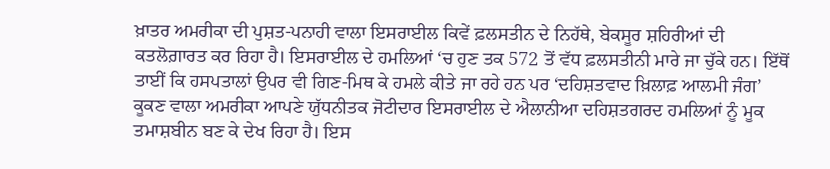ਖ਼ਾਤਰ ਅਮਰੀਕਾ ਦੀ ਪੁਸ਼ਤ-ਪਨਾਹੀ ਵਾਲਾ ਇਸਰਾਈਲ ਕਿਵੇਂ ਫ਼ਲਸਤੀਨ ਦੇ ਨਿਹੱਥੇ, ਬੇਕਸੂਰ ਸ਼ਹਿਰੀਆਂ ਦੀ ਕਤਲੋਗ਼ਾਰਤ ਕਰ ਰਿਹਾ ਹੈ। ਇਸਰਾਈਲ ਦੇ ਹਮਲਿਆਂ ‘ਚ ਹੁਣ ਤਕ 572 ਤੋਂ ਵੱਧ ਫ਼ਲਸਤੀਨੀ ਮਾਰੇ ਜਾ ਚੁੱਕੇ ਹਨ। ਇੱਥੋਂ ਤਾਈਂ ਕਿ ਹਸਪਤਾਲਾਂ ਉਪਰ ਵੀ ਗਿਣ-ਮਿਥ ਕੇ ਹਮਲੇ ਕੀਤੇ ਜਾ ਰਹੇ ਹਨ ਪਰ ‘ਦਹਿਸ਼ਤਵਾਦ ਖ਼ਿਲਾਫ਼ ਆਲਮੀ ਜੰਗ’ ਕੂਕਣ ਵਾਲਾ ਅਮਰੀਕਾ ਆਪਣੇ ਯੁੱਧਨੀਤਕ ਜੋਟੀਦਾਰ ਇਸਰਾਈਲ ਦੇ ਐਲਾਨੀਆ ਦਹਿਸ਼ਤਗਰਦ ਹਮਲਿਆਂ ਨੂੰ ਮੂਕ ਤਮਾਸ਼ਬੀਨ ਬਣ ਕੇ ਦੇਖ ਰਿਹਾ ਹੈ। ਇਸ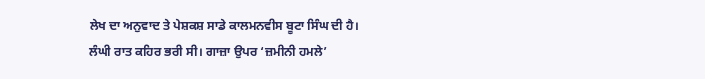ਲੇਖ ਦਾ ਅਨੁਵਾਦ ਤੇ ਪੇਸ਼ਕਸ਼ ਸਾਡੇ ਕਾਲਮਨਵੀਸ ਬੂਟਾ ਸਿੰਘ ਦੀ ਹੈ।
ਲੰਘੀ ਰਾਤ ਕਹਿਰ ਭਰੀ ਸੀ। ਗਾਜ਼ਾ ਉਪਰ ‘ਜ਼ਮੀਨੀ ਹਮਲੇ’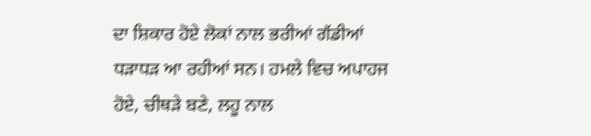ਦਾ ਸ਼ਿਕਾਰ ਹੋਏ ਲੋਕਾਂ ਨਾਲ ਭਰੀਆਂ ਗੱਡੀਆਂ ਧੜਾਧੜ ਆ ਰਹੀਆਂ ਸਨ। ਹਮਲੇ ਵਿਚ ਅਪਾਹਜ ਹੋਏ, ਚੀਥੜੇ ਬਣੇ, ਲਹੂ ਨਾਲ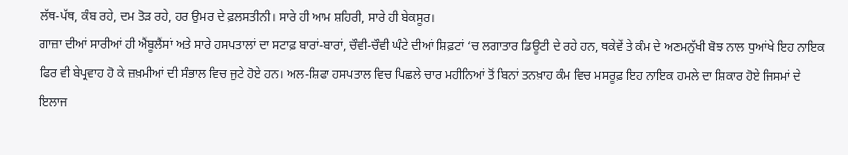ਲੱਥ-ਪੱਥ, ਕੰਬ ਰਹੇ, ਦਮ ਤੋੜ ਰਹੇ, ਹਰ ਉਮਰ ਦੇ ਫ਼ਲਸਤੀਨੀ। ਸਾਰੇ ਹੀ ਆਮ ਸ਼ਹਿਰੀ, ਸਾਰੇ ਹੀ ਬੇਕਸੂਰ।
ਗਾਜ਼ਾ ਦੀਆਂ ਸਾਰੀਆਂ ਹੀ ਐਂਬੂਲੈਂਸਾਂ ਅਤੇ ਸਾਰੇ ਹਸਪਤਾਲਾਂ ਦਾ ਸਟਾਫ਼ ਬਾਰਾਂ-ਬਾਰਾਂ, ਚੌਵੀ-ਚੌਵੀ ਘੰਟੇ ਦੀਆਂ ਸ਼ਿਫ਼ਟਾਂ ‘ਚ ਲਗਾਤਾਰ ਡਿਊਟੀ ਦੇ ਰਹੇ ਹਨ, ਥਕੇਵੇਂ ਤੇ ਕੰਮ ਦੇ ਅਣਮਨੁੱਖੀ ਬੋਝ ਨਾਲ ਧੁਆਂਖੇ ਇਹ ਨਾਇਕ ਫਿਰ ਵੀ ਬੇਪ੍ਰਵਾਹ ਹੋ ਕੇ ਜ਼ਖ਼ਮੀਆਂ ਦੀ ਸੰਭਾਲ ਵਿਚ ਜੁਟੇ ਹੋਏ ਹਨ। ਅਲ-ਸ਼ਿਫਾ ਹਸਪਤਾਲ ਵਿਚ ਪਿਛਲੇ ਚਾਰ ਮਹੀਨਿਆਂ ਤੋਂ ਬਿਨਾਂ ਤਨਖ਼ਾਹ ਕੰਮ ਵਿਚ ਮਸਰੂਫ਼ ਇਹ ਨਾਇਕ ਹਮਲੇ ਦਾ ਸ਼ਿਕਾਰ ਹੋਏ ਜਿਸਮਾਂ ਦੇ ਇਲਾਜ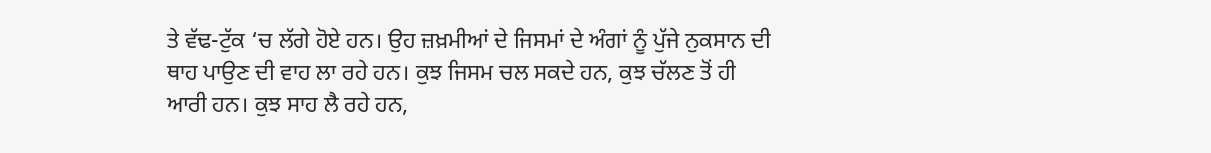ਤੇ ਵੱਢ-ਟੁੱਕ ‘ਚ ਲੱਗੇ ਹੋਏ ਹਨ। ਉਹ ਜ਼ਖ਼ਮੀਆਂ ਦੇ ਜਿਸਮਾਂ ਦੇ ਅੰਗਾਂ ਨੂੰ ਪੁੱਜੇ ਨੁਕਸਾਨ ਦੀ ਥਾਹ ਪਾਉਣ ਦੀ ਵਾਹ ਲਾ ਰਹੇ ਹਨ। ਕੁਝ ਜਿਸਮ ਚਲ ਸਕਦੇ ਹਨ, ਕੁਝ ਚੱਲਣ ਤੋਂ ਹੀ ਆਰੀ ਹਨ। ਕੁਝ ਸਾਹ ਲੈ ਰਹੇ ਹਨ,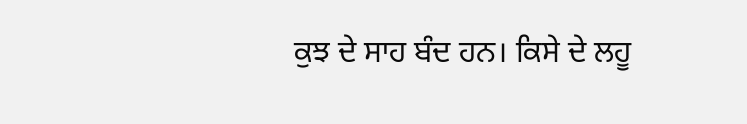ਕੁਝ ਦੇ ਸਾਹ ਬੰਦ ਹਨ। ਕਿਸੇ ਦੇ ਲਹੂ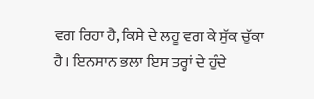ਵਗ ਰਿਹਾ ਹੈ, ਕਿਸੇ ਦੇ ਲਹੂ ਵਗ ਕੇ ਸੁੱਕ ਚੁੱਕਾ ਹੈ। ਇਨਸਾਨ ਭਲਾ ਇਸ ਤਰ੍ਹਾਂ ਦੇ ਹੁੰਦੇ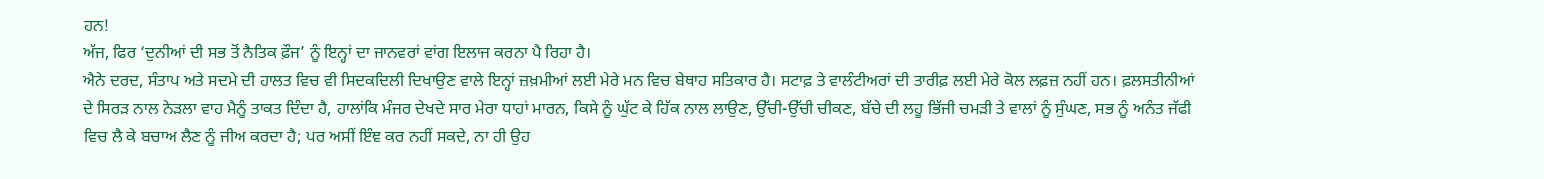ਹਨ!
ਅੱਜ, ਫਿਰ ‘ਦੁਨੀਆਂ ਦੀ ਸਭ ਤੋਂ ਨੈਤਿਕ ਫ਼ੌਜ’ ਨੂੰ ਇਨ੍ਹਾਂ ਦਾ ਜਾਨਵਰਾਂ ਵਾਂਗ ਇਲਾਜ ਕਰਨਾ ਪੈ ਰਿਹਾ ਹੈ।
ਐਨੇ ਦਰਦ, ਸੰਤਾਪ ਅਤੇ ਸਦਮੇ ਦੀ ਹਾਲਤ ਵਿਚ ਵੀ ਸਿਦਕਦਿਲੀ ਦਿਖਾਉਣ ਵਾਲੇ ਇਨ੍ਹਾਂ ਜ਼ਖ਼ਮੀਆਂ ਲਈ ਮੇਰੇ ਮਨ ਵਿਚ ਬੇਥਾਹ ਸਤਿਕਾਰ ਹੈ। ਸਟਾਫ਼ ਤੇ ਵਾਲੰਟੀਅਰਾਂ ਦੀ ਤਾਰੀਫ਼ ਲਈ ਮੇਰੇ ਕੋਲ ਲਫ਼ਜ਼ ਨਹੀਂ ਹਨ। ਫ਼ਲਸਤੀਨੀਆਂ ਦੇ ਸਿਰੜ ਨਾਲ ਨੇੜਲਾ ਵਾਹ ਮੈਨੂੰ ਤਾਕਤ ਦਿੰਦਾ ਹੈ, ਹਾਲਾਂਕਿ ਮੰਜਰ ਦੇਖਦੇ ਸਾਰ ਮੇਰਾ ਧਾਹਾਂ ਮਾਰਨ, ਕਿਸੇ ਨੂੰ ਘੁੱਟ ਕੇ ਹਿੱਕ ਨਾਲ ਲਾਉਣ, ਉੱਚੀ-ਉੱਚੀ ਚੀਕਣ, ਬੱਚੇ ਦੀ ਲਹੂ ਭਿੱਜੀ ਚਮੜੀ ਤੇ ਵਾਲਾਂ ਨੂੰ ਸੁੰਘਣ, ਸਭ ਨੂੰ ਅਨੰਤ ਜੱਫੀ ਵਿਚ ਲੈ ਕੇ ਬਚਾਅ ਲੈਣ ਨੂੰ ਜੀਅ ਕਰਦਾ ਹੈ; ਪਰ ਅਸੀਂ ਇੰਞ ਕਰ ਨਹੀਂ ਸਕਦੇ, ਨਾ ਹੀ ਉਹ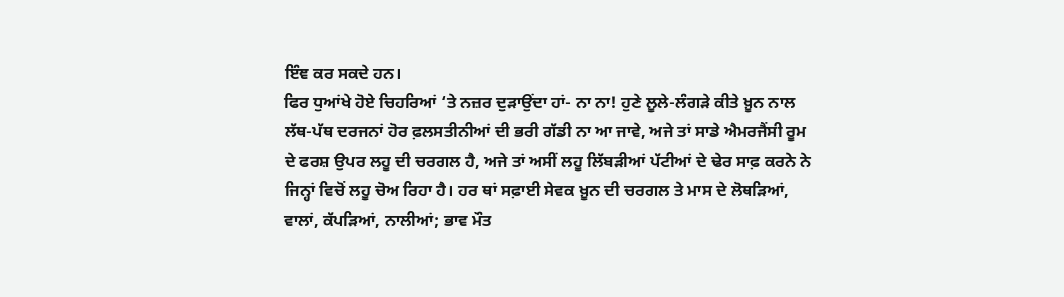ਇੰਞ ਕਰ ਸਕਦੇ ਹਨ।
ਫਿਰ ਧੁਆਂਖੇ ਹੋਏ ਚਿਹਰਿਆਂ ‘ਤੇ ਨਜ਼ਰ ਦੁੜਾਉਂਦਾ ਹਾਂ- ਨਾ ਨਾ! ਹੁਣੇ ਲੂਲੇ-ਲੰਗੜੇ ਕੀਤੇ ਖ਼ੂਨ ਨਾਲ ਲੱਥ-ਪੱਥ ਦਰਜਨਾਂ ਹੋਰ ਫ਼ਲਸਤੀਨੀਆਂ ਦੀ ਭਰੀ ਗੱਡੀ ਨਾ ਆ ਜਾਵੇ, ਅਜੇ ਤਾਂ ਸਾਡੇ ਐਮਰਜੈਂਸੀ ਰੂਮ ਦੇ ਫਰਸ਼ ਉਪਰ ਲਹੂ ਦੀ ਚਰਗਲ ਹੈ, ਅਜੇ ਤਾਂ ਅਸੀਂ ਲਹੂ ਲਿੱਬੜੀਆਂ ਪੱਟੀਆਂ ਦੇ ਢੇਰ ਸਾਫ਼ ਕਰਨੇ ਨੇ ਜਿਨ੍ਹਾਂ ਵਿਚੋਂ ਲਹੂ ਚੋਅ ਰਿਹਾ ਹੈ। ਹਰ ਥਾਂ ਸਫ਼ਾਈ ਸੇਵਕ ਖ਼ੂਨ ਦੀ ਚਰਗਲ ਤੇ ਮਾਸ ਦੇ ਲੋਥੜਿਆਂ, ਵਾਲਾਂ, ਕੱਪੜਿਆਂ, ਨਾਲੀਆਂ; ਭਾਵ ਮੌਤ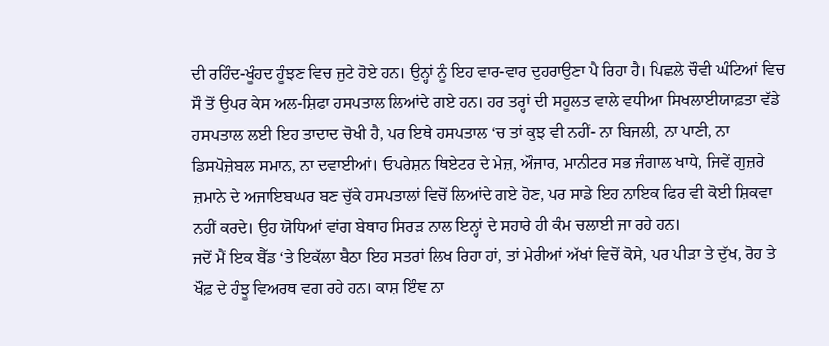ਦੀ ਰਹਿੰਦ-ਖੂੰਹਦ ਹੂੰਝਣ ਵਿਚ ਜੁਟੇ ਹੋਏ ਹਨ। ਉਨ੍ਹਾਂ ਨੂੰ ਇਹ ਵਾਰ-ਵਾਰ ਦੁਹਰਾਉਣਾ ਪੈ ਰਿਹਾ ਹੈ। ਪਿਛਲੇ ਚੌਵੀ ਘੰਟਿਆਂ ਵਿਚ ਸੌ ਤੋਂ ਉਪਰ ਕੇਸ ਅਲ-ਸ਼ਿਫਾ ਹਸਪਤਾਲ ਲਿਆਂਦੇ ਗਏ ਹਨ। ਹਰ ਤਰ੍ਹਾਂ ਦੀ ਸਹੂਲਤ ਵਾਲੇ ਵਧੀਆ ਸਿਖਲਾਈਯਾਫ਼ਤਾ ਵੱਡੇ ਹਸਪਤਾਲ ਲਈ ਇਹ ਤਾਦਾਦ ਚੋਖੀ ਹੈ, ਪਰ ਇਥੇ ਹਸਪਤਾਲ ‘ਚ ਤਾਂ ਕੁਝ ਵੀ ਨਹੀਂ- ਨਾ ਬਿਜਲੀ, ਨਾ ਪਾਣੀ, ਨਾ ਡਿਸਪੋਜ਼ੇਬਲ ਸਮਾਨ, ਨਾ ਦਵਾਈਆਂ। ਓਪਰੇਸ਼ਨ ਥਿਏਟਰ ਦੇ ਮੇਜ਼, ਔਜਾਰ, ਮਾਨੀਟਰ ਸਭ ਜੰਗਾਲ ਖਾਧੇ, ਜਿਵੇਂ ਗੁਜ਼ਰੇ ਜ਼ਮਾਨੇ ਦੇ ਅਜਾਇਬਘਰ ਬਣ ਚੁੱਕੇ ਹਸਪਤਾਲਾਂ ਵਿਚੋਂ ਲਿਆਂਦੇ ਗਏ ਹੋਣ, ਪਰ ਸਾਡੇ ਇਹ ਨਾਇਕ ਫਿਰ ਵੀ ਕੋਈ ਸ਼ਿਕਵਾ ਨਹੀਂ ਕਰਦੇ। ਉਹ ਯੋਧਿਆਂ ਵਾਂਗ ਬੇਥਾਹ ਸਿਰੜ ਨਾਲ ਇਨ੍ਹਾਂ ਦੇ ਸਹਾਰੇ ਹੀ ਕੰਮ ਚਲਾਈ ਜਾ ਰਹੇ ਹਨ।
ਜਦੋਂ ਮੈਂ ਇਕ ਬੈੱਡ ‘ਤੇ ਇਕੱਲਾ ਬੈਠਾ ਇਹ ਸਤਰਾਂ ਲਿਖ ਰਿਹਾ ਹਾਂ, ਤਾਂ ਮੇਰੀਆਂ ਅੱਖਾਂ ਵਿਚੋਂ ਕੋਸੇ, ਪਰ ਪੀੜਾ ਤੇ ਦੁੱਖ, ਰੋਹ ਤੇ ਖੌਫ਼ ਦੇ ਹੰਝੂ ਵਿਅਰਥ ਵਗ ਰਹੇ ਹਨ। ਕਾਸ਼ ਇੰਞ ਨਾ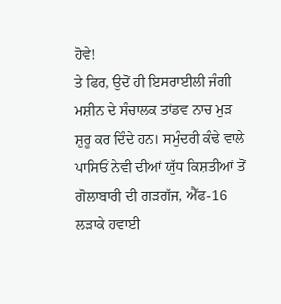ਹੋਵੇ!
ਤੇ ਫਿਰ, ਉਦੋਂ ਹੀ ਇਸਰਾਈਲੀ ਜੰਗੀ ਮਸ਼ੀਨ ਦੇ ਸੰਚਾਲਕ ਤਾਂਡਵ ਨਾਚ ਮੁੜ ਸ਼ੁਰੂ ਕਰ ਦਿੰਦੇ ਹਨ। ਸਮੁੰਦਰੀ ਕੰਢੇ ਵਾਲੇ ਪਾਸਿਓਂ ਨੇਵੀ ਦੀਆਂ ਯੁੱਧ ਕਿਸ਼ਤੀਆਂ ਤੋਂ ਗੋਲਾਬਾਰੀ ਦੀ ਗੜਗੱਜ, ਐੱਫ-16 ਲੜਾਕੇ ਹਵਾਈ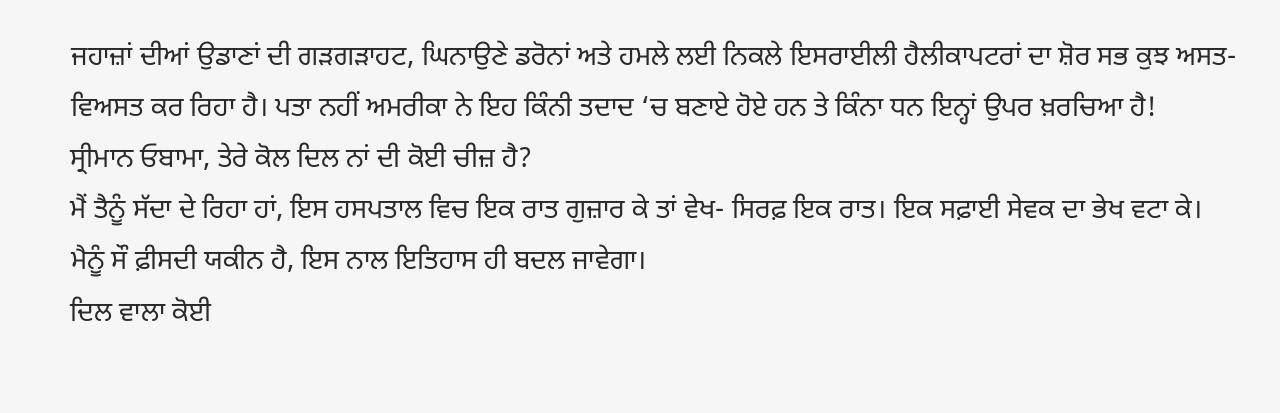ਜਹਾਜ਼ਾਂ ਦੀਆਂ ਉਡਾਣਾਂ ਦੀ ਗੜਗੜਾਹਟ, ਘਿਨਾਉਣੇ ਡਰੋਨਾਂ ਅਤੇ ਹਮਲੇ ਲਈ ਨਿਕਲੇ ਇਸਰਾਈਲੀ ਹੈਲੀਕਾਪਟਰਾਂ ਦਾ ਸ਼ੋਰ ਸਭ ਕੁਝ ਅਸਤ-ਵਿਅਸਤ ਕਰ ਰਿਹਾ ਹੈ। ਪਤਾ ਨਹੀਂ ਅਮਰੀਕਾ ਨੇ ਇਹ ਕਿੰਨੀ ਤਦਾਦ ‘ਚ ਬਣਾਏ ਹੋਏ ਹਨ ਤੇ ਕਿੰਨਾ ਧਨ ਇਨ੍ਹਾਂ ਉਪਰ ਖ਼ਰਚਿਆ ਹੈ!
ਸ੍ਰੀਮਾਨ ਓਬਾਮਾ, ਤੇਰੇ ਕੋਲ ਦਿਲ ਨਾਂ ਦੀ ਕੋਈ ਚੀਜ਼ ਹੈ?
ਮੈਂ ਤੈਨੂੰ ਸੱਦਾ ਦੇ ਰਿਹਾ ਹਾਂ, ਇਸ ਹਸਪਤਾਲ ਵਿਚ ਇਕ ਰਾਤ ਗੁਜ਼ਾਰ ਕੇ ਤਾਂ ਵੇਖ- ਸਿਰਫ਼ ਇਕ ਰਾਤ। ਇਕ ਸਫ਼ਾਈ ਸੇਵਕ ਦਾ ਭੇਖ ਵਟਾ ਕੇ।
ਮੈਨੂੰ ਸੌ ਫ਼ੀਸਦੀ ਯਕੀਨ ਹੈ, ਇਸ ਨਾਲ ਇਤਿਹਾਸ ਹੀ ਬਦਲ ਜਾਵੇਗਾ।
ਦਿਲ ਵਾਲਾ ਕੋਈ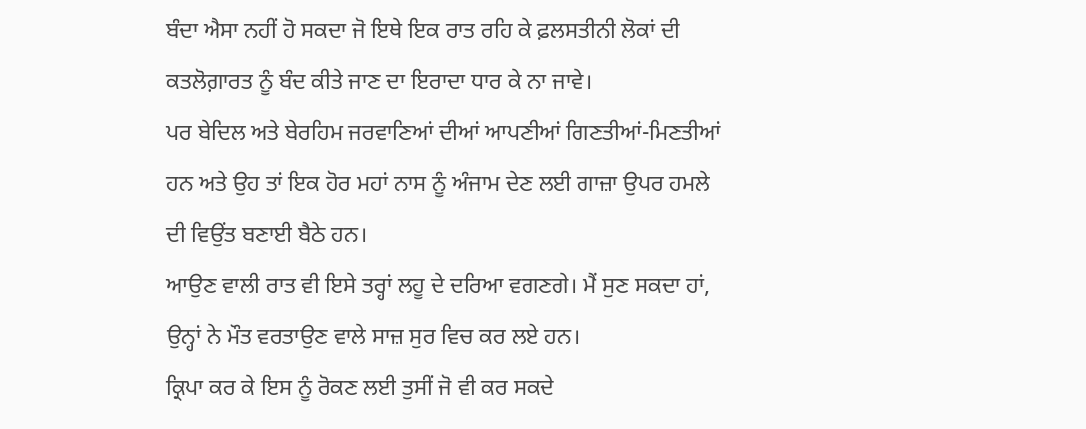ਬੰਦਾ ਐਸਾ ਨਹੀਂ ਹੋ ਸਕਦਾ ਜੋ ਇਥੇ ਇਕ ਰਾਤ ਰਹਿ ਕੇ ਫ਼ਲਸਤੀਨੀ ਲੋਕਾਂ ਦੀ ਕਤਲੋਗ਼ਾਰਤ ਨੂੰ ਬੰਦ ਕੀਤੇ ਜਾਣ ਦਾ ਇਰਾਦਾ ਧਾਰ ਕੇ ਨਾ ਜਾਵੇ।
ਪਰ ਬੇਦਿਲ ਅਤੇ ਬੇਰਹਿਮ ਜਰਵਾਣਿਆਂ ਦੀਆਂ ਆਪਣੀਆਂ ਗਿਣਤੀਆਂ-ਮਿਣਤੀਆਂ ਹਨ ਅਤੇ ਉਹ ਤਾਂ ਇਕ ਹੋਰ ਮਹਾਂ ਨਾਸ ਨੂੰ ਅੰਜਾਮ ਦੇਣ ਲਈ ਗਾਜ਼ਾ ਉਪਰ ਹਮਲੇ ਦੀ ਵਿਉਂਤ ਬਣਾਈ ਬੈਠੇ ਹਨ।
ਆਉਣ ਵਾਲੀ ਰਾਤ ਵੀ ਇਸੇ ਤਰ੍ਹਾਂ ਲਹੂ ਦੇ ਦਰਿਆ ਵਗਣਗੇ। ਮੈਂ ਸੁਣ ਸਕਦਾ ਹਾਂ, ਉਨ੍ਹਾਂ ਨੇ ਮੌਤ ਵਰਤਾਉਣ ਵਾਲੇ ਸਾਜ਼ ਸੁਰ ਵਿਚ ਕਰ ਲਏ ਹਨ।
ਕ੍ਰਿਪਾ ਕਰ ਕੇ ਇਸ ਨੂੰ ਰੋਕਣ ਲਈ ਤੁਸੀਂ ਜੋ ਵੀ ਕਰ ਸਕਦੇ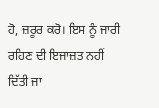ਹੋ, ਜ਼ਰੂਰ ਕਰੋ। ਇਸ ਨੂੰ ਜਾਰੀ ਰਹਿਣ ਦੀ ਇਜਾਜ਼ਤ ਨਹੀਂ ਦਿੱਤੀ ਜਾ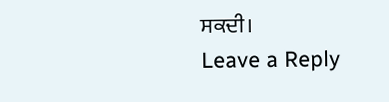ਸਕਦੀ।
Leave a Reply